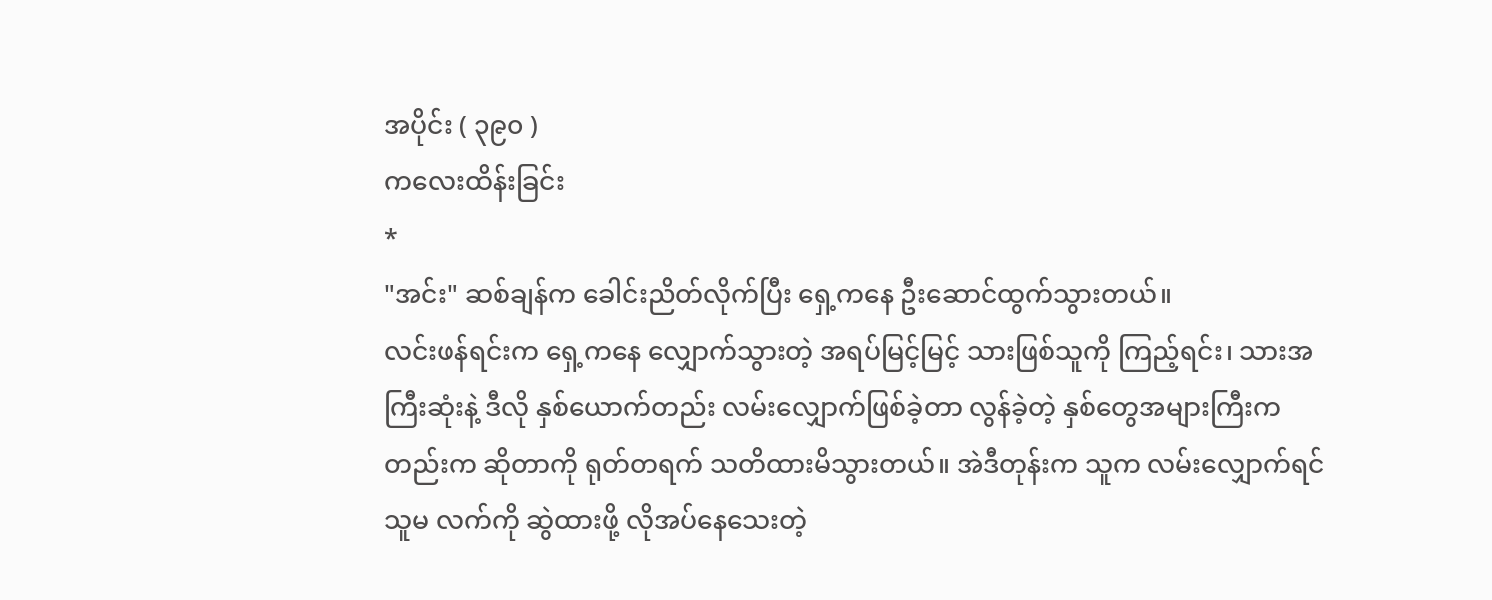အပိုင်း ( ၃၉၀ )
ကလေးထိန်းခြင်း
*
"အင်း" ဆစ်ချန်က ခေါင်းညိတ်လိုက်ပြီး ရှေ့ကနေ ဦးဆောင်ထွက်သွားတယ်။
လင်းဖန်ရင်းက ရှေ့ကနေ လျှောက်သွားတဲ့ အရပ်မြင့်မြင့် သားဖြစ်သူကို ကြည့်ရင်း၊ သားအကြီးဆုံးနဲ့ ဒီလို နှစ်ယောက်တည်း လမ်းလျှောက်ဖြစ်ခဲ့တာ လွန်ခဲ့တဲ့ နှစ်တွေအများကြီးကတည်းက ဆိုတာကို ရုတ်တရက် သတိထားမိသွားတယ်။ အဲဒီတုန်းက သူက လမ်းလျှောက်ရင် သူမ လက်ကို ဆွဲထားဖို့ လိုအပ်နေသေးတဲ့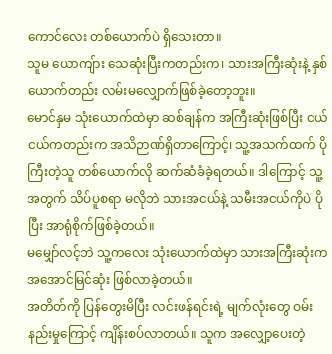ကောင်လေး တစ်ယောက်ပဲ ရှိသေးတာ။
သူမ ယောကျ်ား သေဆုံးပြီးကတည်းက၊ သားအကြီးဆုံးနဲ့ နှစ်ယောက်တည်း လမ်းမလျှောက်ဖြစ်ခဲ့တော့ဘူး။
မောင်နှမ သုံးယောက်ထဲမှာ ဆစ်ချန်က အကြီးဆုံးဖြစ်ပြီး ငယ်ငယ်ကတည်းက အသိဉာဏ်ရှိတာကြောင့်၊ သူ့အသက်ထက် ပိုကြီးတဲ့သူ တစ်ယောက်လို ဆက်ဆံခံခဲ့ရတယ်။ ဒါကြောင့် သူ့အတွက် သိပ်ပူစရာ မလိုဘဲ သားအငယ်နဲ့ သမီးအငယ်ကိုပဲ ပိုပြီး အာရုံစိုက်ဖြစ်ခဲ့တယ်။
မမျှော်လင့်ဘဲ သူ့ကလေး သုံးယောက်ထဲမှာ သားအကြီးဆုံးက အအောင်မြင်ဆုံး ဖြစ်လာခဲ့တယ်။
အတိတ်ကို ပြန်တွေးမိပြီး လင်းဖန်ရင်းရဲ့ မျက်လုံးတွေ ဝမ်းနည်းမှုကြောင့် ကျိန်းစပ်လာတယ်။ သူက အလျှော့ပေးတဲ့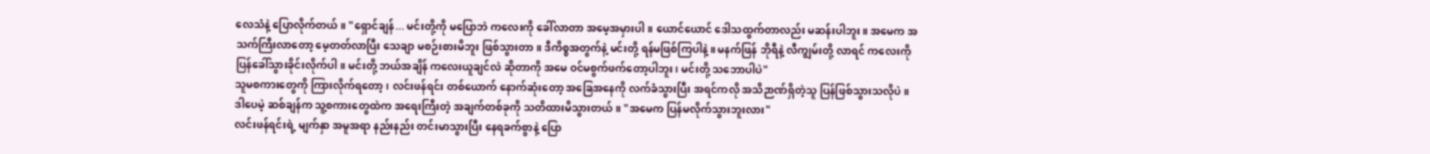လေသံနဲ့ ပြောလိုက်တယ်။ "ရှောင်ချန်... မင်းတို့ကို မပြောဘဲ ကလေးကို ခေါ်လာတာ အမေ့အမှားပါ။ ယောင်ယောင် ဒေါသထွက်တာလည်း မဆန်းပါဘူး။ အမေက အသက်ကြီးလာတော့ မေ့တတ်လာပြီး သေချာ မစဉ်းစားမိဘူး ဖြစ်သွားတာ။ ဒီကိစ္စအတွက်နဲ့ မင်းတို့ ရန်မဖြစ်ကြပါနဲ့။ မနက်ဖြန် ဘိုရီနဲ့ လီကျွမ်းတို့ လာရင် ကလေးကို ပြန်ခေါ်သွားခိုင်းလိုက်ပါ။ မင်းတို့ ဘယ်အချိန် ကလေးယူချင်လဲ ဆိုတာကို အမေ ဝင်မစွက်ဖက်တော့ပါဘူး၊ မင်းတို့ သဘောပါပဲ"
သူမစကားတွေကို ကြားလိုက်ရတော့၊ လင်းဖန်ရင်း တစ်ယောက် နောက်ဆုံးတော့ အခြေအနေကို လက်ခံသွားပြီး အရင်ကလို အသိဉာဏ်ရှိတဲ့သူ ပြန်ဖြစ်သွားသလိုပဲ။
ဒါပေမဲ့ ဆစ်ချန်က သူ့စကားတွေထဲက အရေးကြီးတဲ့ အချက်တစ်ခုကို သတိထားမိသွားတယ်။ "အမေက ပြန်မလိုက်သွားဘူးလား"
လင်းဖန်ရင်းရဲ့ မျက်နှာ အမူအရာ နည်းနည်း တင်းမာသွားပြီး နေရခက်စွာနဲ့ ပြော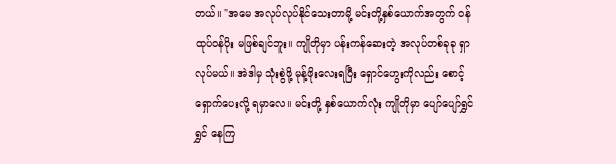တယ်။ "အမေ အလုပ်လုပ်နိုင်သေးတာမို့ မင်းတို့နှစ်ယောက်အတွက် ဝန်ထုပ်ဝန်ပိုး မဖြစ်ချင်ဘူး။ ကျိုတိုမှာ ပန်းကန်ဆေးတဲ့ အလုပ်တစ်ခုခု ရှာလုပ်မယ်။ အဲဒါမှ သုံးစွဲဖို့ မုန့်ဖိုးလေးရပြီး ရှောင်ဟွေးကိုလည်း စောင့်ရှောက်ပေးလို့ ရမှာလေ။ မင်းတို့ နှစ်ယောက်လုံး ကျိုတိုမှာ ပျော်ပျော်ရွှင်ရွှင် နေကြ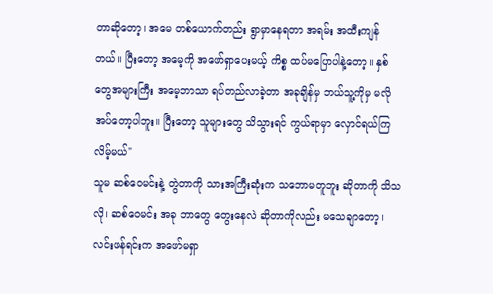တာဆိုတော့၊ အမေ တစ်ယောက်တည်း ရွာမှာနေရတာ အရမ်း အထီးကျန်တယ်။ ပြီးတော့ အမေ့ကို အဖော်ရှာပေးမယ့် ကိစ္စ ထပ်မပြောပါနဲ့တော့။ နှစ်တွေအများကြီး အမေ့ဘာသာ ရပ်တည်လာခဲ့တာ အခုချိန်မှ ဘယ်သူ့ကိုမှ မလိုအပ်တော့ပါဘူး။ ပြီးတော့ သူများတွေ သိသွားရင် ကွယ်ရာမှာ လှောင်ရယ်ကြလိမ့်မယ်"
သူမ ဆစ်ဝေမင်းနဲ့ တွဲတာကို သားအကြီးဆုံးက သဘောမတူဘူး ဆိုတာကို သိသလို၊ ဆစ်ဝေမင်း အခု ဘာတွေ တွေးနေလဲ ဆိုတာကိုလည်း မသေချာတော့၊ လင်းဖန်ရင်းက အဖော်မရှာ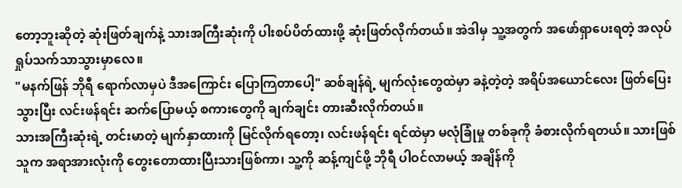တော့ဘူးဆိုတဲ့ ဆုံးဖြတ်ချက်နဲ့ သားအကြီးဆုံးကို ပါးစပ်ပိတ်ထားဖို့ ဆုံးဖြတ်လိုက်တယ်။ အဲဒါမှ သူ့အတွက် အဖော်ရှာပေးရတဲ့ အလုပ်ရှုပ်သက်သာသွားမှာလေ။
"မနက်ဖြန် ဘိုရီ ရောက်လာမှပဲ ဒီအကြောင်း ပြောကြတာပေါ့" ဆစ်ချန်ရဲ့ မျက်လုံးတွေထဲမှာ ခနဲ့တဲ့တဲ့ အရိပ်အယောင်လေး ဖြတ်ပြေးသွားပြီး လင်းဖန်ရင်း ဆက်ပြောမယ့် စကားတွေကို ချက်ချင်း တားဆီးလိုက်တယ်။
သားအကြီးဆုံးရဲ့ တင်းမာတဲ့ မျက်နှာထားကို မြင်လိုက်ရတော့၊ လင်းဖန်ရင်း ရင်ထဲမှာ မလုံခြုံမှု တစ်ခုကို ခံစားလိုက်ရတယ်။ သားဖြစ်သူက အရာအားလုံးကို တွေးတောထားပြီးသားဖြစ်ကာ၊ သူ့ကို ဆန့်ကျင်ဖို့ ဘိုရီ ပါဝင်လာမယ့် အချိန်ကို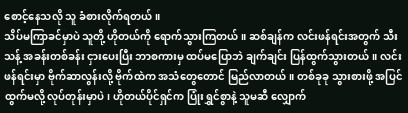စောင့်နေသလို သူ ခံစားလိုက်ရတယ်။
သိပ်မကြာခင်မှာပဲ သူတို့ ဟိုတယ်ကို ရောက်သွားကြတယ်။ ဆစ်ချန်က လင်းဖန်ရင်းအတွက် သီးသန့် အခန်းတစ်ခန်း ငှားပေးပြီး ဘာစကားမှ ထပ်မပြောဘဲ ချက်ချင်း ပြန်ထွက်သွားတယ်။ လင်းဖန်ရင်းမှာ ဗိုက်ဆာလွန်းလို့ ဗိုက်ထဲက အသံတွေတောင် မြည်လာတယ်။ တစ်ခုခု သွားစားဖို့ အပြင်ထွက်မလို့ လုပ်တုန်းမှာပဲ၊ ဟိုတယ်ပိုင်ရှင်က ပြုံးရွှင်စွာနဲ့ သူမဆီ လျှောက်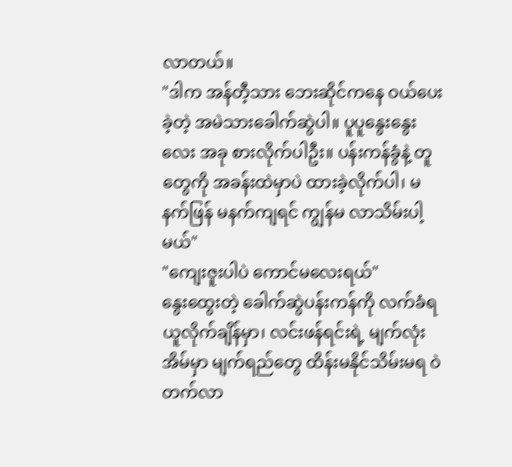လာတယ်။
"ဒါက အန်တီ့သား ဘေးဆိုင်ကနေ ဝယ်ပေးခဲ့တဲ့ အမဲသားခေါက်ဆွဲပါ။ ပူပူနွေးနွေးလေး အခု စားလိုက်ပါဦး။ ပန်းကန်ခွံနဲ့ တူတွေကို အခန်းထဲမှာပဲ ထားခဲ့လိုက်ပါ၊ မနက်ဖြန် မနက်ကျရင် ကျွန်မ လာသိမ်းပါ့မယ်"
"ကျေးဇူးပါပဲ ကောင်မလေးရယ်"
နွေးထွေးတဲ့ ခေါက်ဆွဲပန်းကန်ကို လက်ခံရယူလိုက်ချိန်မှာ၊ လင်းဖန်ရင်းရဲ့ မျက်လုံးအိမ်မှာ မျက်ရည်တွေ ထိန်းမနိုင်သိမ်းမရ ဝဲတက်လာ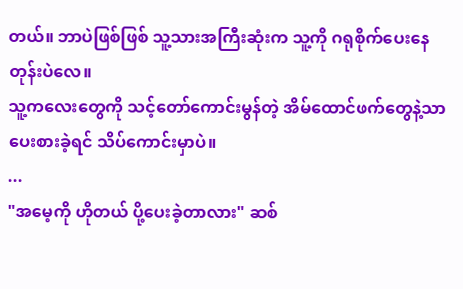တယ်။ ဘာပဲဖြစ်ဖြစ် သူ့သားအကြီးဆုံးက သူ့ကို ဂရုစိုက်ပေးနေတုန်းပဲလေ။
သူ့ကလေးတွေကို သင့်တော်ကောင်းမွန်တဲ့ အိမ်ထောင်ဖက်တွေနဲ့သာ ပေးစားခဲ့ရင် သိပ်ကောင်းမှာပဲ။
...
"အမေ့ကို ဟိုတယ် ပို့ပေးခဲ့တာလား" ဆစ်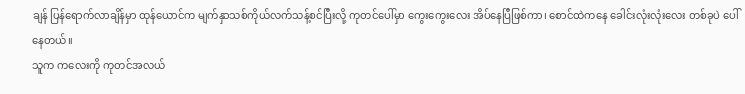ချန် ပြန်ရောက်လာချိန်မှာ ထုန်ယောင်က မျက်နှာသစ်ကိုယ်လက်သန့်စင်ပြီးလို့ ကုတင်ပေါ်မှာ ကွေးကွေးလေး အိပ်နေပြီဖြစ်ကာ၊ စောင်ထဲကနေ ခေါင်းလုံးလုံးလေး တစ်ခုပဲ ပေါ်နေတယ်။
သူက ကလေးကို ကုတင်အလယ်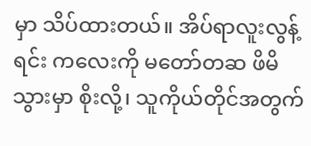မှာ သိပ်ထားတယ်။ အိပ်ရာလူးလွန့်ရင်း ကလေးကို မတော်တဆ ဖိမိသွားမှာ စိုးလို့၊ သူကိုယ်တိုင်အတွက်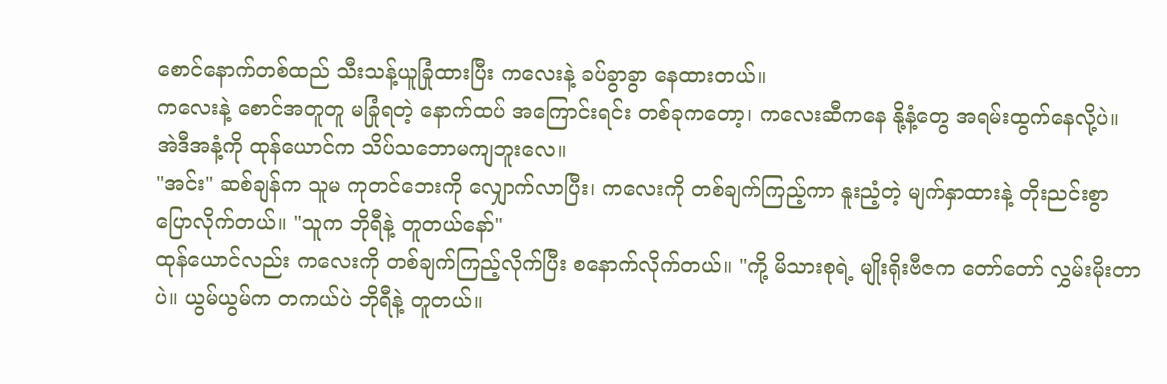စောင်နောက်တစ်ထည် သီးသန့်ယူခြုံထားပြီး ကလေးနဲ့ ခပ်ခွာခွာ နေထားတယ်။
ကလေးနဲ့ စောင်အတူတူ မခြုံရတဲ့ နောက်ထပ် အကြောင်းရင်း တစ်ခုကတော့၊ ကလေးဆီကနေ နို့နံ့တွေ အရမ်းထွက်နေလို့ပဲ။ အဲဒီအနံ့ကို ထုန်ယောင်က သိပ်သဘောမကျဘူးလေ။
"အင်း" ဆစ်ချန်က သူမ ကုတင်ဘေးကို လျှောက်လာပြီး၊ ကလေးကို တစ်ချက်ကြည့်ကာ နူးညံ့တဲ့ မျက်နှာထားနဲ့ တိုးညင်းစွာ ပြောလိုက်တယ်။ "သူက ဘိုရီနဲ့ တူတယ်နော်"
ထုန်ယောင်လည်း ကလေးကို တစ်ချက်ကြည့်လိုက်ပြီး စနောက်လိုက်တယ်။ "ကို့ မိသားစုရဲ့ မျိုးရိုးဗီဇက တော်တော် လွှမ်းမိုးတာပဲ။ ယွမ်ယွမ်က တကယ်ပဲ ဘိုရီနဲ့ တူတယ်။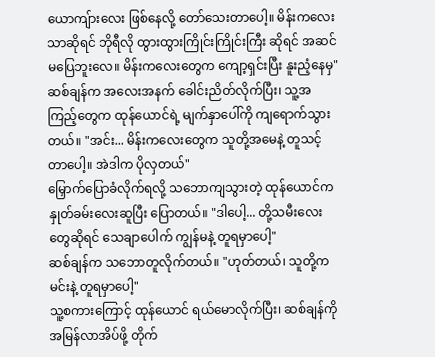ယောကျ်ားလေး ဖြစ်နေလို့ တော်သေးတာပေါ့။ မိန်းကလေးသာဆိုရင် ဘိုရီလို ထွားထွားကြိုင်းကြိုင်းကြီး ဆိုရင် အဆင်မပြေဘူးလေ။ မိန်းကလေးတွေက ကျော့ရှင်းပြီး နူးညံ့နေမှ"
ဆစ်ချန်က အလေးအနက် ခေါင်းညိတ်လိုက်ပြီး၊ သူ့အကြည့်တွေက ထုန်ယောင်ရဲ့ မျက်နှာပေါ်ကို ကျရောက်သွားတယ်။ "အင်း... မိန်းကလေးတွေက သူတို့အမေနဲ့ တူသင့်တာပေါ့။ အဲဒါက ပိုလှတယ်"
မြှောက်ပြောခံလိုက်ရလို့ သဘောကျသွားတဲ့ ထုန်ယောင်က နှုတ်ခမ်းလေးဆူပြီး ပြောတယ်။ "ဒါပေါ့... တို့သမီးလေးတွေဆိုရင် သေချာပေါက် ကျွန်မနဲ့ တူရမှာပေါ့"
ဆစ်ချန်က သဘောတူလိုက်တယ်။ "ဟုတ်တယ်၊ သူတို့က မင်းနဲ့ တူရမှာပေါ့"
သူ့စကားကြောင့် ထုန်ယောင် ရယ်မောလိုက်ပြီး၊ ဆစ်ချန်ကို အမြန်လာအိပ်ဖို့ တိုက်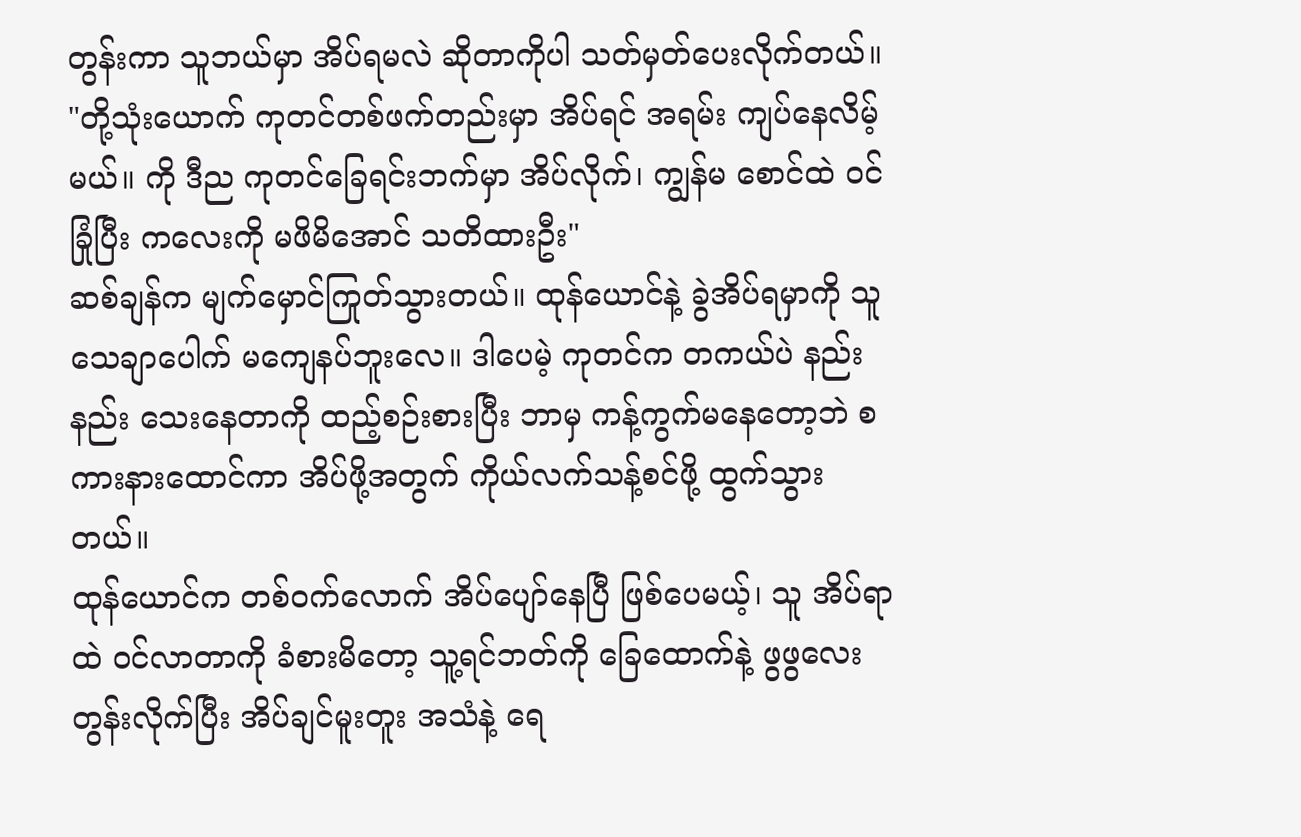တွန်းကာ သူဘယ်မှာ အိပ်ရမလဲ ဆိုတာကိုပါ သတ်မှတ်ပေးလိုက်တယ်။ "တို့သုံးယောက် ကုတင်တစ်ဖက်တည်းမှာ အိပ်ရင် အရမ်း ကျပ်နေလိမ့်မယ်။ ကို ဒီည ကုတင်ခြေရင်းဘက်မှာ အိပ်လိုက်၊ ကျွန်မ စောင်ထဲ ဝင်ခြုံပြီး ကလေးကို မဖိမိအောင် သတိထားဦး"
ဆစ်ချန်က မျက်မှောင်ကြုတ်သွားတယ်။ ထုန်ယောင်နဲ့ ခွဲအိပ်ရမှာကို သူ သေချာပေါက် မကျေနပ်ဘူးလေ။ ဒါပေမဲ့ ကုတင်က တကယ်ပဲ နည်းနည်း သေးနေတာကို ထည့်စဉ်းစားပြီး ဘာမှ ကန့်ကွက်မနေတော့ဘဲ စကားနားထောင်ကာ အိပ်ဖို့အတွက် ကိုယ်လက်သန့်စင်ဖို့ ထွက်သွားတယ်။
ထုန်ယောင်က တစ်ဝက်လောက် အိပ်ပျော်နေပြီ ဖြစ်ပေမယ့်၊ သူ အိပ်ရာထဲ ဝင်လာတာကို ခံစားမိတော့ သူ့ရင်ဘတ်ကို ခြေထောက်နဲ့ ဖွဖွလေး တွန်းလိုက်ပြီး အိပ်ချင်မူးတူး အသံနဲ့ ရေ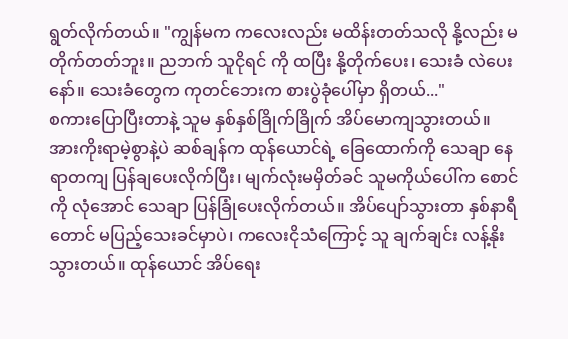ရွတ်လိုက်တယ်။ "ကျွန်မက ကလေးလည်း မထိန်းတတ်သလို နို့လည်း မတိုက်တတ်ဘူး။ ညဘက် သူငိုရင် ကို ထပြီး နို့တိုက်ပေး၊ သေးခံ လဲပေးနော်။ သေးခံတွေက ကုတင်ဘေးက စားပွဲခုံပေါ်မှာ ရှိတယ်..."
စကားပြောပြီးတာနဲ့ သူမ နှစ်နှစ်ခြိုက်ခြိုက် အိပ်မောကျသွားတယ်။
အားကိုးရာမဲ့စွာနဲ့ပဲ ဆစ်ချန်က ထုန်ယောင်ရဲ့ ခြေထောက်ကို သေချာ နေရာတကျ ပြန်ချပေးလိုက်ပြီး၊ မျက်လုံးမမှိတ်ခင် သူမကိုယ်ပေါ်က စောင်ကို လုံအောင် သေချာ ပြန်ခြုံပေးလိုက်တယ်။ အိပ်ပျော်သွားတာ နှစ်နာရီတောင် မပြည့်သေးခင်မှာပဲ၊ ကလေးငိုသံကြောင့် သူ ချက်ချင်း လန့်နိုးသွားတယ်။ ထုန်ယောင် အိပ်ရေး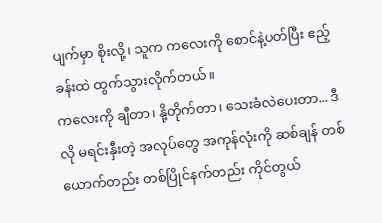ပျက်မှာ စိုးလို့၊ သူက ကလေးကို စောင်နဲ့ပတ်ပြီး ဧည့်ခန်းထဲ ထွက်သွားလိုက်တယ်။
ကလေးကို ချီတာ၊ နို့တိုက်တာ၊ သေးခံလဲပေးတာ... ဒီလို မရင်းနှီးတဲ့ အလုပ်တွေ အကုန်လုံးကို ဆစ်ချန် တစ်ယောက်တည်း တစ်ပြိုင်နက်တည်း ကိုင်တွယ်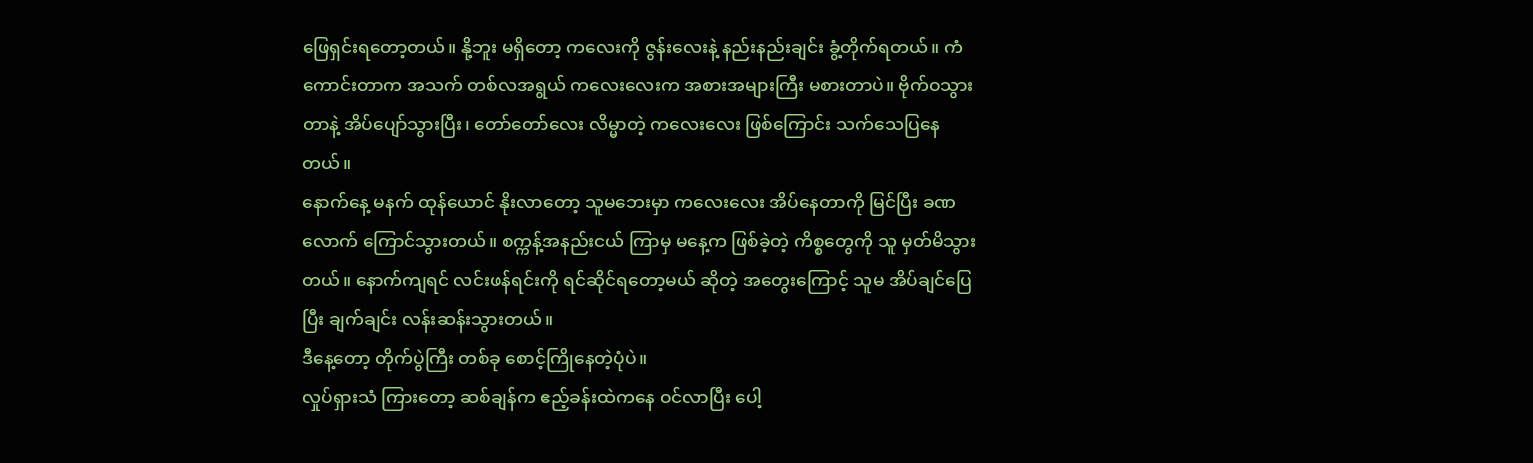ဖြေရှင်းရတော့တယ်။ နို့ဘူး မရှိတော့ ကလေးကို ဇွန်းလေးနဲ့ နည်းနည်းချင်း ခွံ့တိုက်ရတယ်။ ကံကောင်းတာက အသက် တစ်လအရွယ် ကလေးလေးက အစားအများကြီး မစားတာပဲ။ ဗိုက်ဝသွားတာနဲ့ အိပ်ပျော်သွားပြီး၊ တော်တော်လေး လိမ္မာတဲ့ ကလေးလေး ဖြစ်ကြောင်း သက်သေပြနေတယ်။
နောက်နေ့ မနက် ထုန်ယောင် နိုးလာတော့ သူမဘေးမှာ ကလေးလေး အိပ်နေတာကို မြင်ပြီး ခဏလောက် ကြောင်သွားတယ်။ စက္ကန့်အနည်းငယ် ကြာမှ မနေ့က ဖြစ်ခဲ့တဲ့ ကိစ္စတွေကို သူ မှတ်မိသွားတယ်။ နောက်ကျရင် လင်းဖန်ရင်းကို ရင်ဆိုင်ရတော့မယ် ဆိုတဲ့ အတွေးကြောင့် သူမ အိပ်ချင်ပြေပြီး ချက်ချင်း လန်းဆန်းသွားတယ်။
ဒီနေ့တော့ တိုက်ပွဲကြီး တစ်ခု စောင့်ကြိုနေတဲ့ပုံပဲ။
လှုပ်ရှားသံ ကြားတော့ ဆစ်ချန်က ဧည့်ခန်းထဲကနေ ဝင်လာပြီး ပေါ့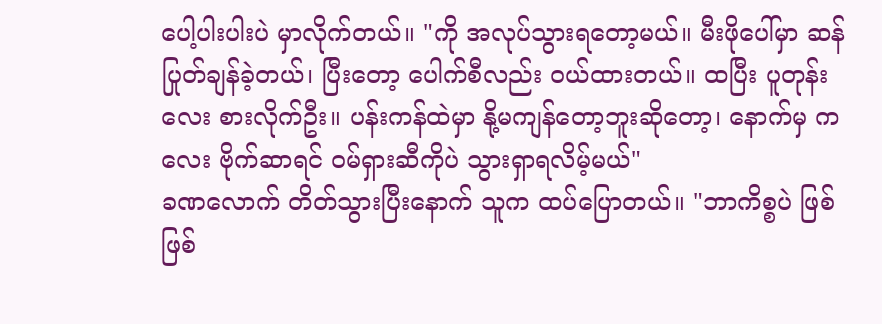ပေါ့ပါးပါးပဲ မှာလိုက်တယ်။ "ကို အလုပ်သွားရတော့မယ်။ မီးဖိုပေါ်မှာ ဆန်ပြုတ်ချန်ခဲ့တယ်၊ ပြီးတော့ ပေါက်စီလည်း ဝယ်ထားတယ်။ ထပြီး ပူတုန်းလေး စားလိုက်ဦး။ ပန်းကန်ထဲမှာ နို့မကျန်တော့ဘူးဆိုတော့၊ နောက်မှ ကလေး ဗိုက်ဆာရင် ဝမ်ရှားဆီကိုပဲ သွားရှာရလိမ့်မယ်"
ခဏလောက် တိတ်သွားပြီးနောက် သူက ထပ်ပြောတယ်။ "ဘာကိစ္စပဲ ဖြစ်ဖြစ်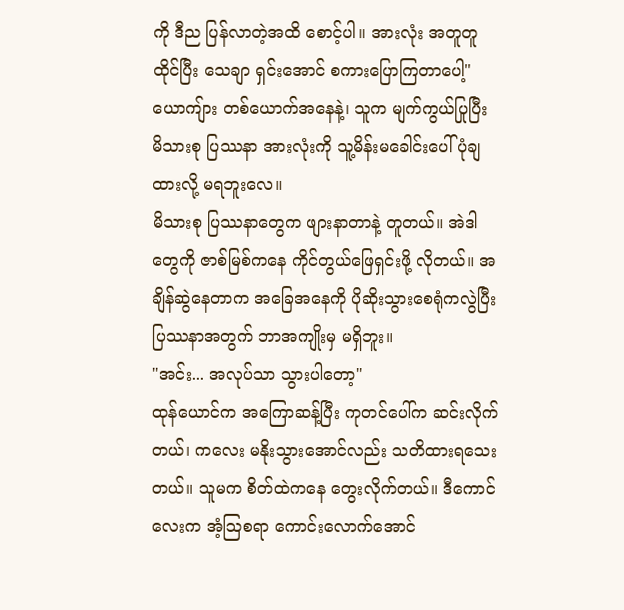ကို ဒီည ပြန်လာတဲ့အထိ စောင့်ပါ။ အားလုံး အတူတူ ထိုင်ပြီး သေချာ ရှင်းအောင် စကားပြောကြတာပေါ့"
ယောကျ်ား တစ်ယောက်အနေနဲ့၊ သူက မျက်ကွယ်ပြုပြီး မိသားစု ပြဿနာ အားလုံးကို သူ့မိန်းမခေါင်းပေါ် ပုံချထားလို့ မရဘူးလေ။
မိသားစု ပြဿနာတွေက ဖျားနာတာနဲ့ တူတယ်။ အဲဒါတွေကို ဇာစ်မြစ်ကနေ ကိုင်တွယ်ဖြေရှင်းဖို့ လိုတယ်။ အချိန်ဆွဲနေတာက အခြေအနေကို ပိုဆိုးသွားစေရုံကလွဲပြီး ပြဿနာအတွက် ဘာအကျိုးမှ မရှိဘူး။
"အင်း... အလုပ်သာ သွားပါတော့"
ထုန်ယောင်က အကြောဆန့်ပြီး ကုတင်ပေါ်က ဆင်းလိုက်တယ်၊ ကလေး မနိုးသွားအောင်လည်း သတိထားရသေးတယ်။ သူမက စိတ်ထဲကနေ တွေးလိုက်တယ်။ ဒီကောင်လေးက အံ့သြစရာ ကောင်းလောက်အောင်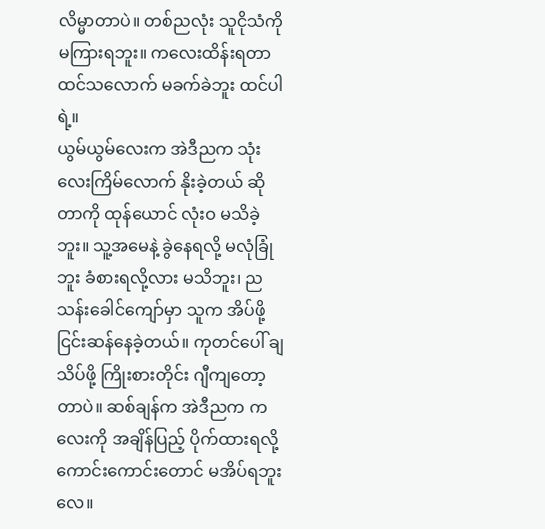လိမ္မာတာပဲ။ တစ်ညလုံး သူငိုသံကို မကြားရဘူး။ ကလေးထိန်းရတာ ထင်သလောက် မခက်ခဲဘူး ထင်ပါရဲ့။
ယွမ်ယွမ်လေးက အဲဒီညက သုံးလေးကြိမ်လောက် နိုးခဲ့တယ် ဆိုတာကို ထုန်ယောင် လုံးဝ မသိခဲ့ဘူး။ သူ့အမေနဲ့ ခွဲနေရလို့ မလုံခြုံဘူး ခံစားရလို့လား မသိဘူး၊ ညသန်းခေါင်ကျော်မှာ သူက အိပ်ဖို့ ငြင်းဆန်နေခဲ့တယ်။ ကုတင်ပေါ် ချသိပ်ဖို့ ကြိုးစားတိုင်း ဂျီကျတော့တာပဲ။ ဆစ်ချန်က အဲဒီညက ကလေးကို အချိန်ပြည့် ပိုက်ထားရလို့ ကောင်းကောင်းတောင် မအိပ်ရဘူးလေ။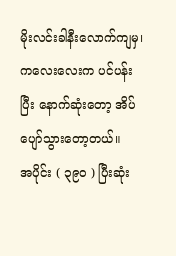မိုးလင်းခါနီးလောက်ကျမှ၊ ကလေးလေးက ပင်ပန်းပြီး နောက်ဆုံးတော့ အိပ်ပျော်သွားတော့တယ်။
အပိုင်း ( ၃၉၀ ) ပြီးဆုံး